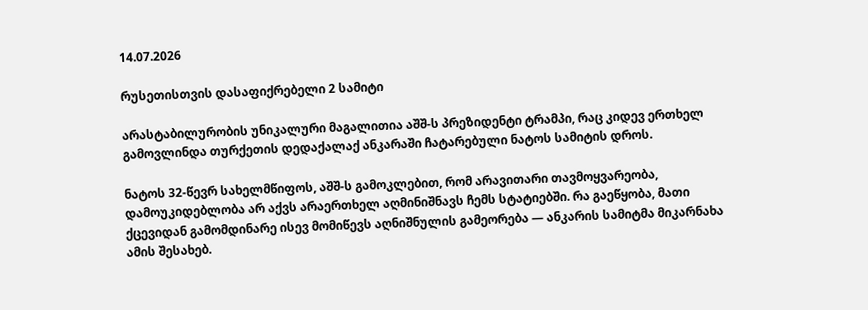14.07.2026

რუსეთისთვის დასაფიქრებელი 2 სამიტი

არასტაბილურობის უნიკალური მაგალითია აშშ-ს პრეზიდენტი ტრამპი, რაც კიდევ ერთხელ გამოვლინდა თურქეთის დედაქალაქ ანკარაში ჩატარებული ნატოს სამიტის დროს.

ნატოს 32-წევრ სახელმწიფოს, აშშ-ს გამოკლებით, რომ არავითარი თავმოყვარეობა, დამოუკიდებლობა არ აქვს არაერთხელ აღმინიშნავს ჩემს სტატიებში. რა გაეწყობა, მათი ქცევიდან გამომდინარე ისევ მომიწევს აღნიშნულის გამეორება — ანკარის სამიტმა მიკარნახა ამის შესახებ.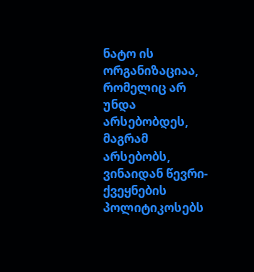ნატო ის ორგანიზაციაა, რომელიც არ უნდა არსებობდეს, მაგრამ არსებობს, ვინაიდან წევრი-ქვეყნების პოლიტიკოსებს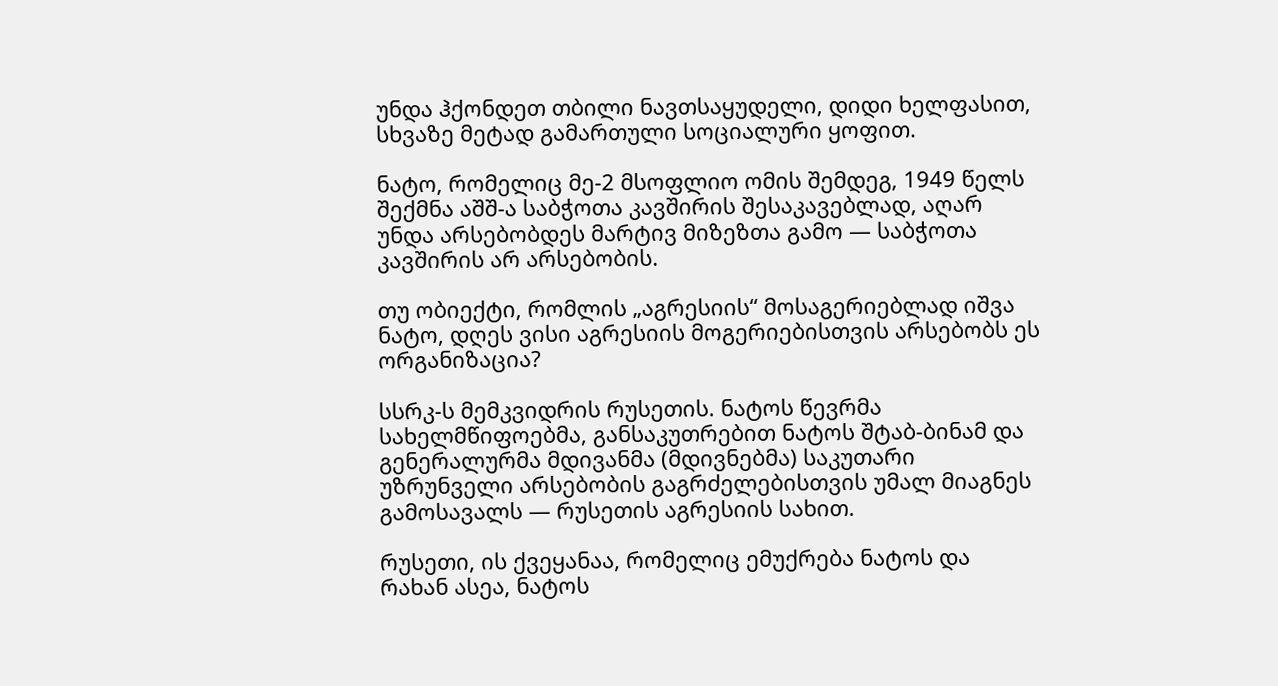უნდა ჰქონდეთ თბილი ნავთსაყუდელი, დიდი ხელფასით, სხვაზე მეტად გამართული სოციალური ყოფით.

ნატო, რომელიც მე-2 მსოფლიო ომის შემდეგ, 1949 წელს შექმნა აშშ-ა საბჭოთა კავშირის შესაკავებლად, აღარ უნდა არსებობდეს მარტივ მიზეზთა გამო — საბჭოთა კავშირის არ არსებობის.

თუ ობიექტი, რომლის „აგრესიის“ მოსაგერიებლად იშვა ნატო, დღეს ვისი აგრესიის მოგერიებისთვის არსებობს ეს ორგანიზაცია?

სსრკ-ს მემკვიდრის რუსეთის. ნატოს წევრმა სახელმწიფოებმა, განსაკუთრებით ნატოს შტაბ-ბინამ და გენერალურმა მდივანმა (მდივნებმა) საკუთარი უზრუნველი არსებობის გაგრძელებისთვის უმალ მიაგნეს გამოსავალს — რუსეთის აგრესიის სახით.

რუსეთი, ის ქვეყანაა, რომელიც ემუქრება ნატოს და რახან ასეა, ნატოს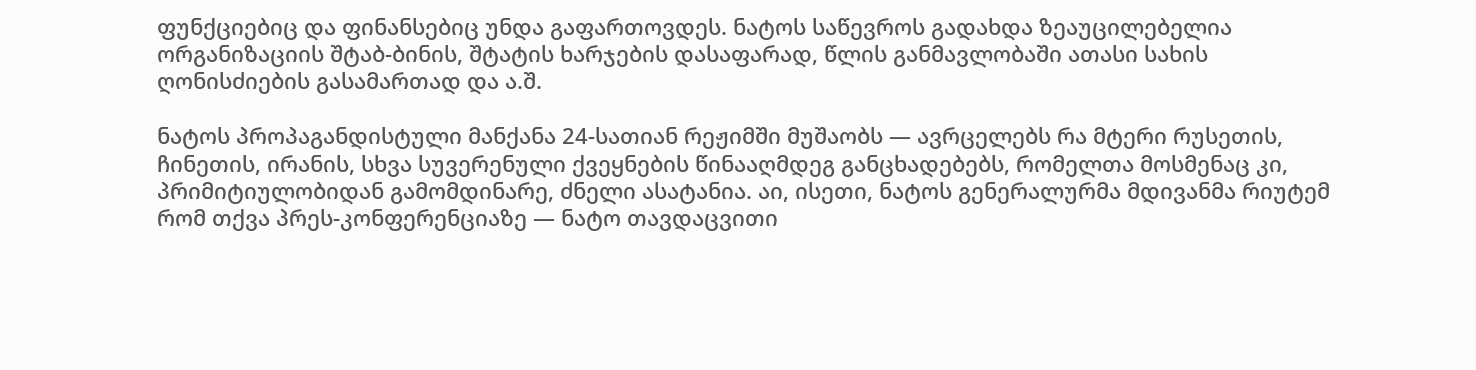ფუნქციებიც და ფინანსებიც უნდა გაფართოვდეს. ნატოს საწევროს გადახდა ზეაუცილებელია ორგანიზაციის შტაბ-ბინის, შტატის ხარჯების დასაფარად, წლის განმავლობაში ათასი სახის ღონისძიების გასამართად და ა.შ.

ნატოს პროპაგანდისტული მანქანა 24-სათიან რეჟიმში მუშაობს — ავრცელებს რა მტერი რუსეთის, ჩინეთის, ირანის, სხვა სუვერენული ქვეყნების წინააღმდეგ განცხადებებს, რომელთა მოსმენაც კი, პრიმიტიულობიდან გამომდინარე, ძნელი ასატანია. აი, ისეთი, ნატოს გენერალურმა მდივანმა რიუტემ რომ თქვა პრეს-კონფერენციაზე — ნატო თავდაცვითი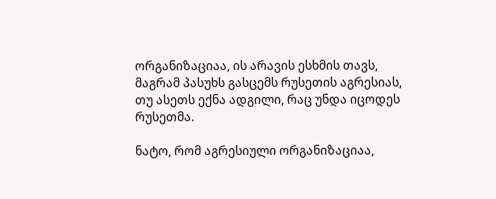ორგანიზაციაა, ის არავის ესხმის თავს, მაგრამ პასუხს გასცემს რუსეთის აგრესიას, თუ ასეთს ექნა ადგილი, რაც უნდა იცოდეს რუსეთმა.

ნატო, რომ აგრესიული ორგანიზაციაა,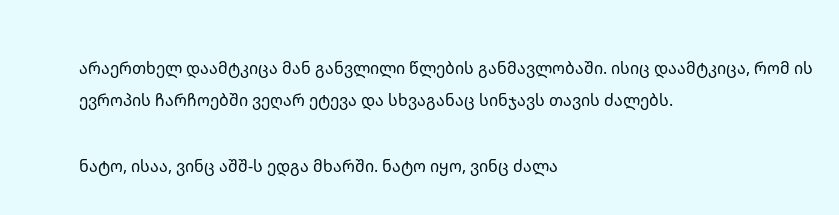არაერთხელ დაამტკიცა მან განვლილი წლების განმავლობაში. ისიც დაამტკიცა, რომ ის ევროპის ჩარჩოებში ვეღარ ეტევა და სხვაგანაც სინჯავს თავის ძალებს.

ნატო, ისაა, ვინც აშშ-ს ედგა მხარში. ნატო იყო, ვინც ძალა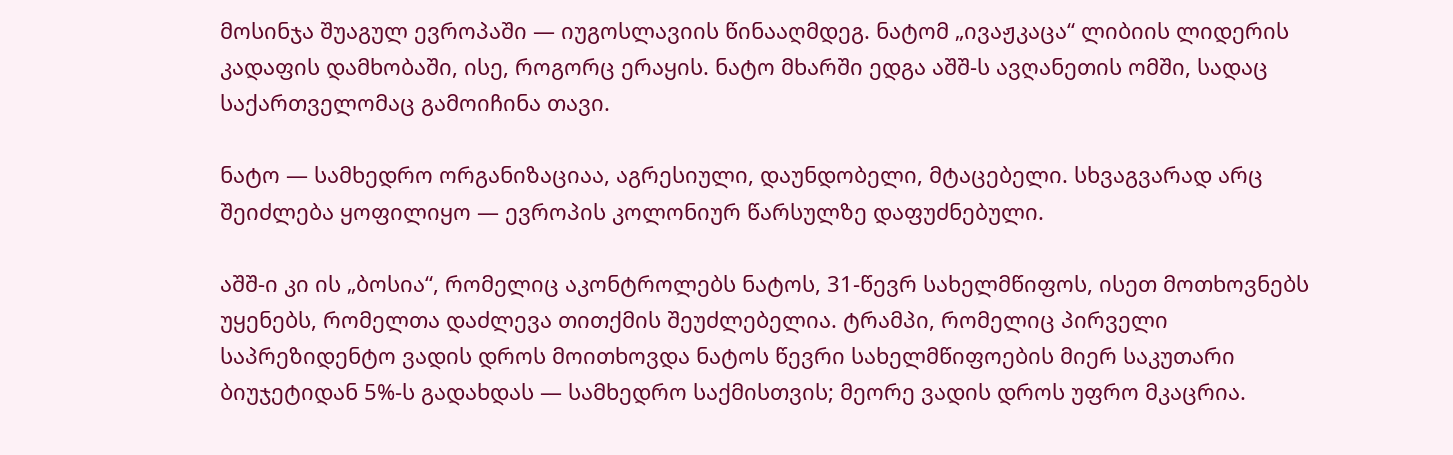მოსინჯა შუაგულ ევროპაში — იუგოსლავიის წინააღმდეგ. ნატომ „ივაჟკაცა“ ლიბიის ლიდერის კადაფის დამხობაში, ისე, როგორც ერაყის. ნატო მხარში ედგა აშშ-ს ავღანეთის ომში, სადაც საქართველომაც გამოიჩინა თავი.

ნატო — სამხედრო ორგანიზაციაა, აგრესიული, დაუნდობელი, მტაცებელი. სხვაგვარად არც შეიძლება ყოფილიყო — ევროპის კოლონიურ წარსულზე დაფუძნებული.

აშშ-ი კი ის „ბოსია“, რომელიც აკონტროლებს ნატოს, 31-წევრ სახელმწიფოს, ისეთ მოთხოვნებს უყენებს, რომელთა დაძლევა თითქმის შეუძლებელია. ტრამპი, რომელიც პირველი საპრეზიდენტო ვადის დროს მოითხოვდა ნატოს წევრი სახელმწიფოების მიერ საკუთარი ბიუჯეტიდან 5%-ს გადახდას — სამხედრო საქმისთვის; მეორე ვადის დროს უფრო მკაცრია.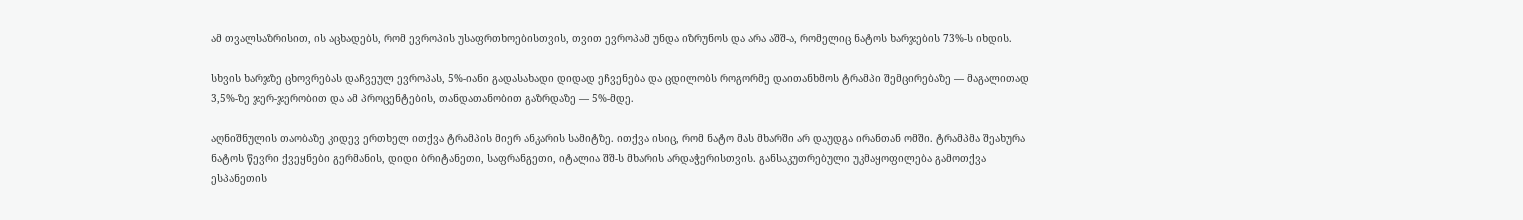ამ თვალსაზრისით, ის აცხადებს, რომ ევროპის უსაფრთხოებისთვის, თვით ევროპამ უნდა იზრუნოს და არა აშშ-ა, რომელიც ნატოს ხარჯების 73%-ს იხდის.

სხვის ხარჯზე ცხოვრებას დაჩვეულ ევროპას, 5%-იანი გადასახადი დიდად ეჩვენება და ცდილობს როგორმე დაითანხმოს ტრამპი შემცირებაზე — მაგალითად 3,5%-ზე ჯერ-ჯერობით და ამ პროცენტების, თანდათანობით გაზრდაზე — 5%-მდე.

აღნიშნულის თაობაზე კიდევ ერთხელ ითქვა ტრამპის მიერ ანკარის სამიტზე. ითქვა ისიც, რომ ნატო მას მხარში არ დაუდგა ირანთან ომში. ტრამპმა შეახურა ნატოს წევრი ქვეყნები გერმანის, დიდი ბრიტანეთი, საფრანგეთი, იტალია შშ-ს მხარის არდაჭერისთვის. განსაკუთრებული უკმაყოფილება გამოთქვა ესპანეთის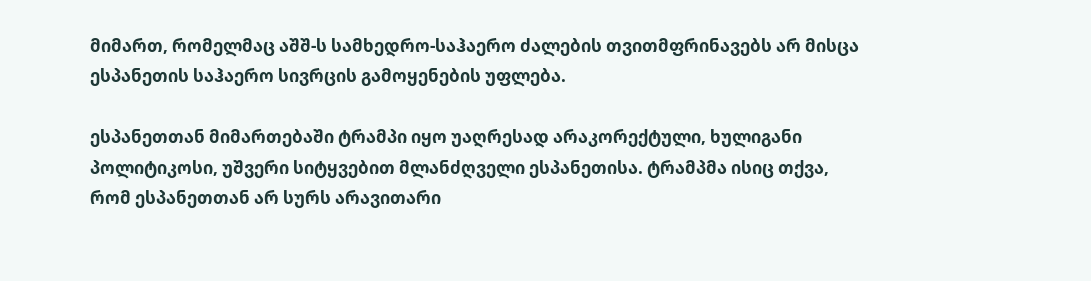მიმართ, რომელმაც აშშ-ს სამხედრო-საჰაერო ძალების თვითმფრინავებს არ მისცა ესპანეთის საჰაერო სივრცის გამოყენების უფლება.

ესპანეთთან მიმართებაში ტრამპი იყო უაღრესად არაკორექტული, ხულიგანი პოლიტიკოსი, უშვერი სიტყვებით მლანძღველი ესპანეთისა. ტრამპმა ისიც თქვა, რომ ესპანეთთან არ სურს არავითარი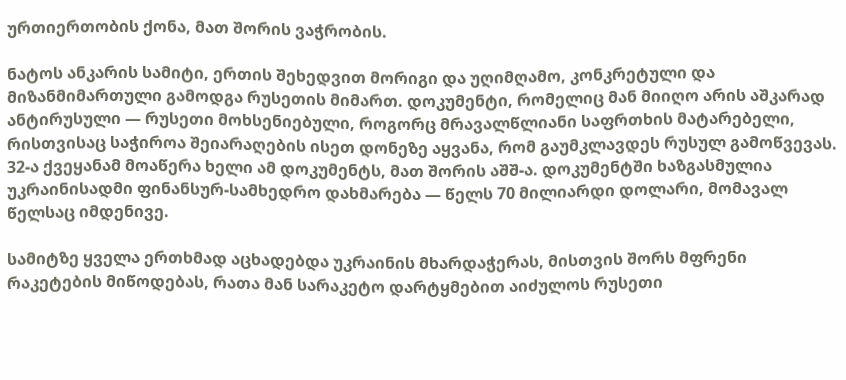ურთიერთობის ქონა, მათ შორის ვაჭრობის.

ნატოს ანკარის სამიტი, ერთის შეხედვით მორიგი და უღიმღამო, კონკრეტული და მიზანმიმართული გამოდგა რუსეთის მიმართ. დოკუმენტი, რომელიც მან მიიღო არის აშკარად ანტირუსული — რუსეთი მოხსენიებული, როგორც მრავალწლიანი საფრთხის მატარებელი, რისთვისაც საჭიროა შეიარაღების ისეთ დონეზე აყვანა, რომ გაუმკლავდეს რუსულ გამოწვევას. 32-ა ქვეყანამ მოაწერა ხელი ამ დოკუმენტს, მათ შორის აშშ-ა. დოკუმენტში ხაზგასმულია უკრაინისადმი ფინანსურ-სამხედრო დახმარება — წელს 70 მილიარდი დოლარი, მომავალ წელსაც იმდენივე.

სამიტზე ყველა ერთხმად აცხადებდა უკრაინის მხარდაჭერას, მისთვის შორს მფრენი რაკეტების მიწოდებას, რათა მან სარაკეტო დარტყმებით აიძულოს რუსეთი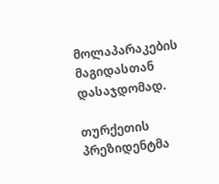მოლაპარაკების მაგიდასთან დასაჯდომად.

თურქეთის პრეზიდენტმა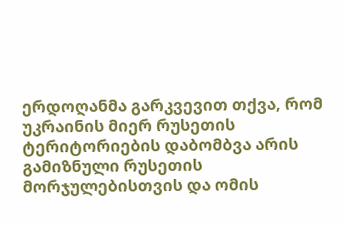ერდოღანმა გარკვევით თქვა, რომ უკრაინის მიერ რუსეთის ტერიტორიების დაბომბვა არის გამიზნული რუსეთის მორჯულებისთვის და ომის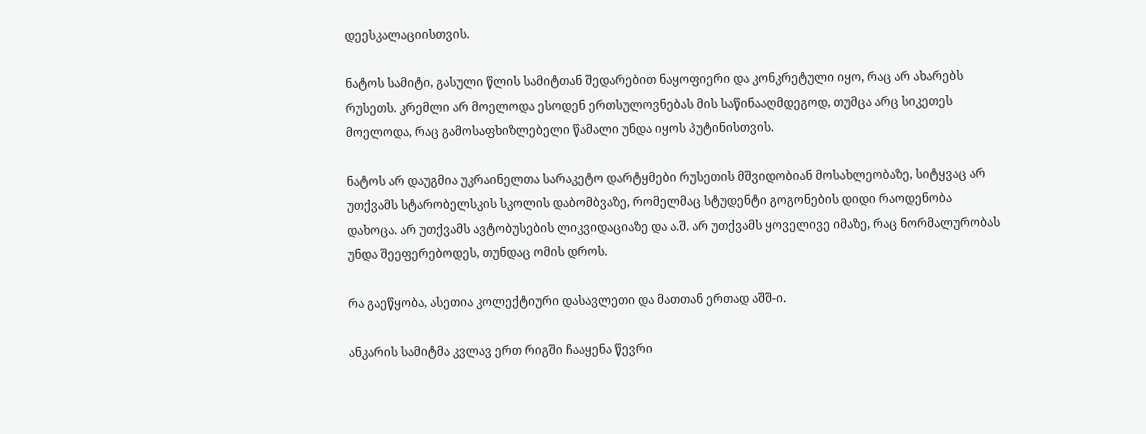დეესკალაციისთვის.

ნატოს სამიტი, გასული წლის სამიტთან შედარებით ნაყოფიერი და კონკრეტული იყო, რაც არ ახარებს რუსეთს. კრემლი არ მოელოდა ესოდენ ერთსულოვნებას მის საწინააღმდეგოდ, თუმცა არც სიკეთეს მოელოდა, რაც გამოსაფხიზლებელი წამალი უნდა იყოს პუტინისთვის.

ნატოს არ დაუგმია უკრაინელთა სარაკეტო დარტყმები რუსეთის მშვიდობიან მოსახლეობაზე, სიტყვაც არ უთქვამს სტარობელსკის სკოლის დაბომბვაზე, რომელმაც სტუდენტი გოგონების დიდი რაოდენობა დახოცა. არ უთქვამს ავტობუსების ლიკვიდაციაზე და ა.შ. არ უთქვამს ყოველივე იმაზე, რაც ნორმალურობას უნდა შეეფერებოდეს, თუნდაც ომის დროს.

რა გაეწყობა, ასეთია კოლექტიური დასავლეთი და მათთან ერთად აშშ-ი.

ანკარის სამიტმა კვლავ ერთ რიგში ჩააყენა წევრი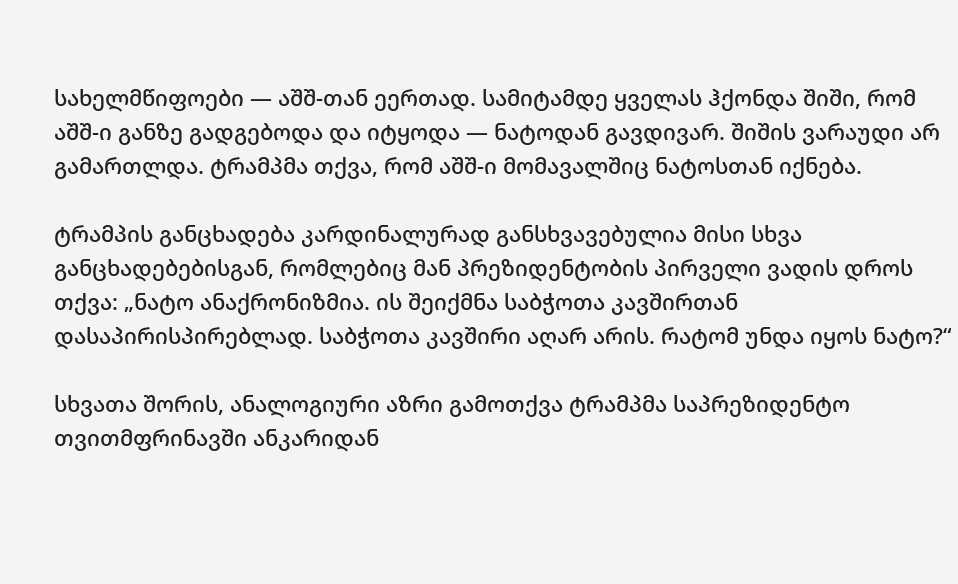სახელმწიფოები — აშშ-თან ეერთად. სამიტამდე ყველას ჰქონდა შიში, რომ აშშ-ი განზე გადგებოდა და იტყოდა — ნატოდან გავდივარ. შიშის ვარაუდი არ გამართლდა. ტრამპმა თქვა, რომ აშშ-ი მომავალშიც ნატოსთან იქნება.

ტრამპის განცხადება კარდინალურად განსხვავებულია მისი სხვა განცხადებებისგან, რომლებიც მან პრეზიდენტობის პირველი ვადის დროს თქვა: „ნატო ანაქრონიზმია. ის შეიქმნა საბჭოთა კავშირთან დასაპირისპირებლად. საბჭოთა კავშირი აღარ არის. რატომ უნდა იყოს ნატო?“

სხვათა შორის, ანალოგიური აზრი გამოთქვა ტრამპმა საპრეზიდენტო თვითმფრინავში ანკარიდან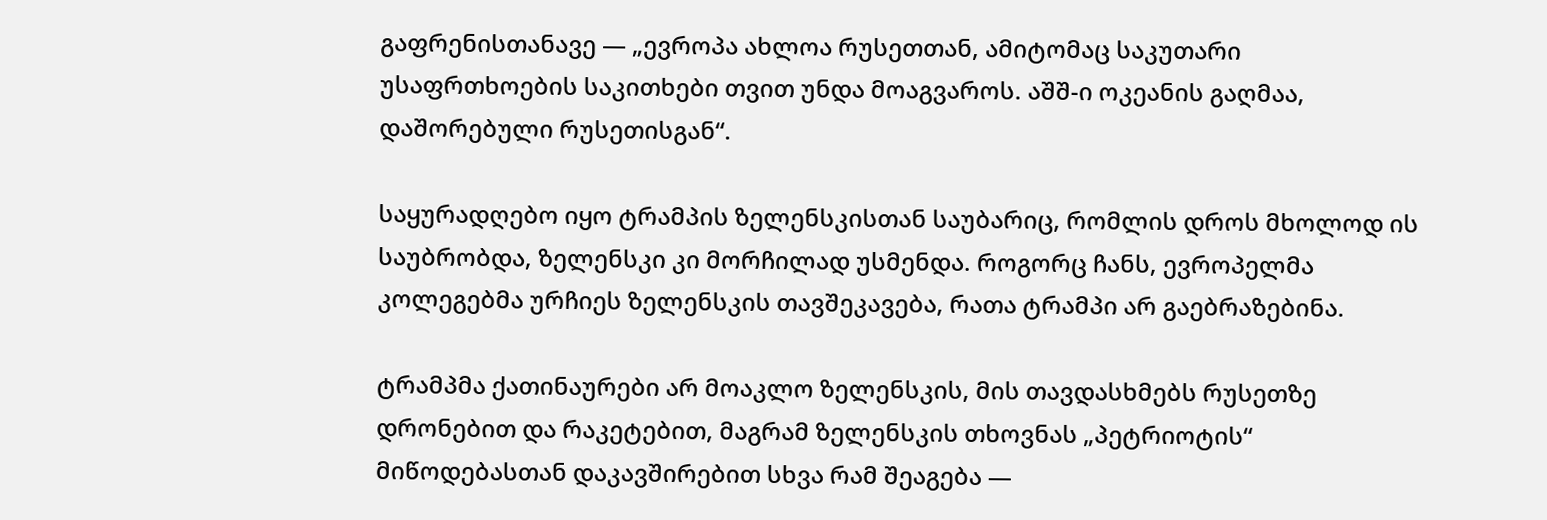გაფრენისთანავე — „ევროპა ახლოა რუსეთთან, ამიტომაც საკუთარი უსაფრთხოების საკითხები თვით უნდა მოაგვაროს. აშშ-ი ოკეანის გაღმაა, დაშორებული რუსეთისგან“.

საყურადღებო იყო ტრამპის ზელენსკისთან საუბარიც, რომლის დროს მხოლოდ ის საუბრობდა, ზელენსკი კი მორჩილად უსმენდა. როგორც ჩანს, ევროპელმა კოლეგებმა ურჩიეს ზელენსკის თავშეკავება, რათა ტრამპი არ გაებრაზებინა.

ტრამპმა ქათინაურები არ მოაკლო ზელენსკის, მის თავდასხმებს რუსეთზე დრონებით და რაკეტებით, მაგრამ ზელენსკის თხოვნას „პეტრიოტის“ მიწოდებასთან დაკავშირებით სხვა რამ შეაგება —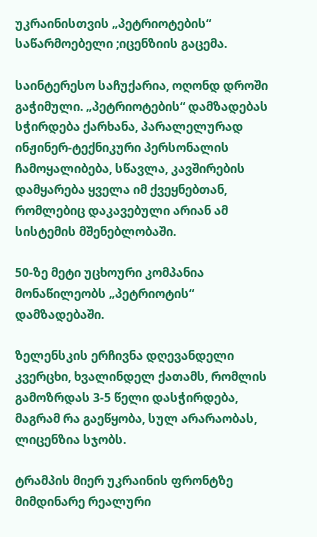უკრაინისთვის „პეტრიოტების“ საწარმოებელი ;იცენზიის გაცემა.

საინტერესო საჩუქარია, ოღონდ დროში გაჭიმული. „პეტრიოტების“ დამზადებას სჭირდება ქარხანა, პარალელურად ინჟინერ-ტექნიკური პერსონალის ჩამოყალიბება, სწავლა, კავშირების დამყარება ყველა იმ ქვეყნებთან, რომლებიც დაკავებული არიან ამ სისტემის მშენებლობაში.

50-ზე მეტი უცხოური კომპანია მონაწილეობს „პეტრიოტის“ დამზადებაში.

ზელენსკის ერჩივნა დღევანდელი კვერცხი, ხვალინდელ ქათამს, რომლის გამოზრდას 3-5 წელი დასჭირდება, მაგრამ რა გაეწყობა, სულ არარაობას, ლიცენზია სჯობს.

ტრამპის მიერ უკრაინის ფრონტზე მიმდინარე რეალური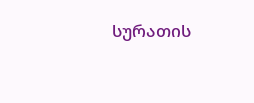სურათის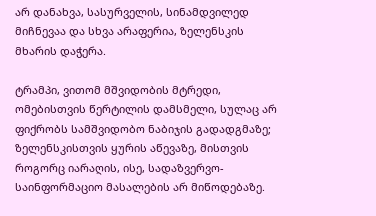არ დანახვა, სასურველის, სინამდვილედ მიჩნევაა და სხვა არაფერია, ზელენსკის მხარის დაჭერა.

ტრამპი, ვითომ მშვიდობის მტრედი, ომებისთვის წერტილის დამსმელი, სულაც არ ფიქრობს სამშვიდობო ნაბიჯის გადადგმაზე; ზელენსკისთვის ყურის აწევაზე, მისთვის როგორც იარაღის, ისე, სადაზვერვო-საინფორმაციო მასალების არ მიწოდებაზე.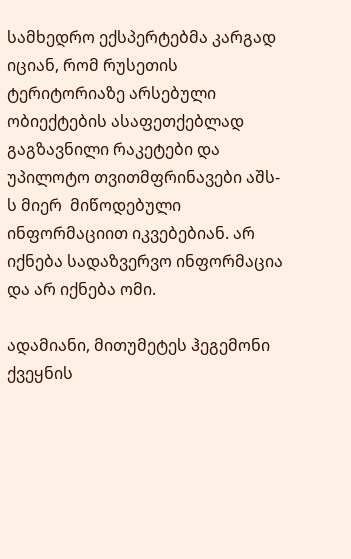სამხედრო ექსპერტებმა კარგად იციან, რომ რუსეთის ტერიტორიაზე არსებული ობიექტების ასაფეთქებლად გაგზავნილი რაკეტები და უპილოტო თვითმფრინავები აშს-ს მიერ  მიწოდებული ინფორმაციით იკვებებიან. არ იქნება სადაზვერვო ინფორმაცია და არ იქნება ომი.

ადამიანი, მითუმეტეს ჰეგემონი ქვეყნის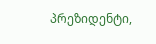პრეზიდენტი,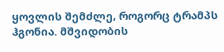ყოვლის შემძლე, როგორც ტრამპს ჰგონია. მშვიდობის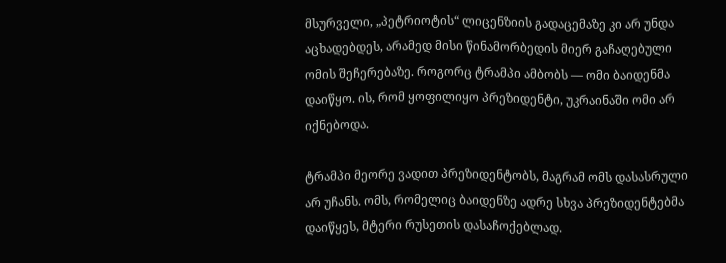მსურველი, „პეტრიოტის“ ლიცენზიის გადაცემაზე კი არ უნდა აცხადებდეს, არამედ მისი წინამორბედის მიერ გაჩაღებული ომის შეჩერებაზე. როგორც ტრამპი ამბობს — ომი ბაიდენმა დაიწყო. ის, რომ ყოფილიყო პრეზიდენტი, უკრაინაში ომი არ იქნებოდა.

ტრამპი მეორე ვადით პრეზიდენტობს, მაგრამ ომს დასასრული არ უჩანს. ომს, რომელიც ბაიდენზე ადრე სხვა პრეზიდენტებმა დაიწყეს, მტერი რუსეთის დასაჩოქებლად.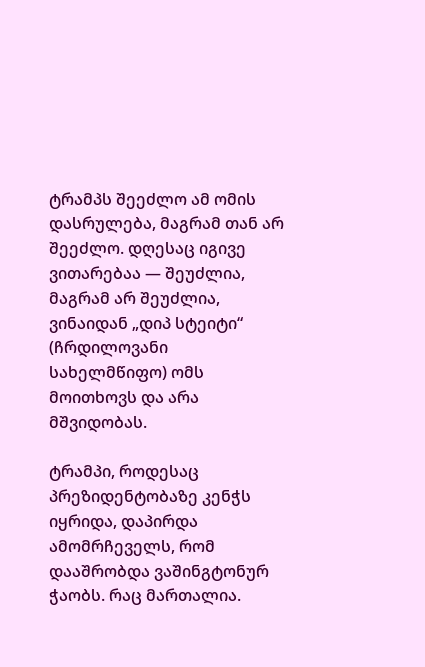ტრამპს შეეძლო ამ ომის დასრულება, მაგრამ თან არ შეეძლო. დღესაც იგივე ვითარებაა — შეუძლია, მაგრამ არ შეუძლია, ვინაიდან „დიპ სტეიტი“ (ჩრდილოვანი სახელმწიფო) ომს მოითხოვს და არა მშვიდობას.

ტრამპი, როდესაც პრეზიდენტობაზე კენჭს იყრიდა, დაპირდა ამომრჩეველს, რომ დააშრობდა ვაშინგტონურ ჭაობს. რაც მართალია.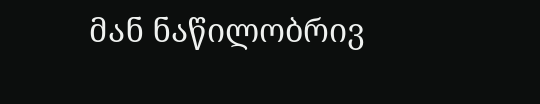მან ნაწილობრივ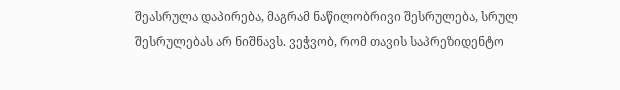შეასრულა დაპირება, მაგრამ ნაწილობრივი შესრულება, სრულ შესრულებას არ ნიშნავს. ვეჭვობ, რომ თავის საპრეზიდენტო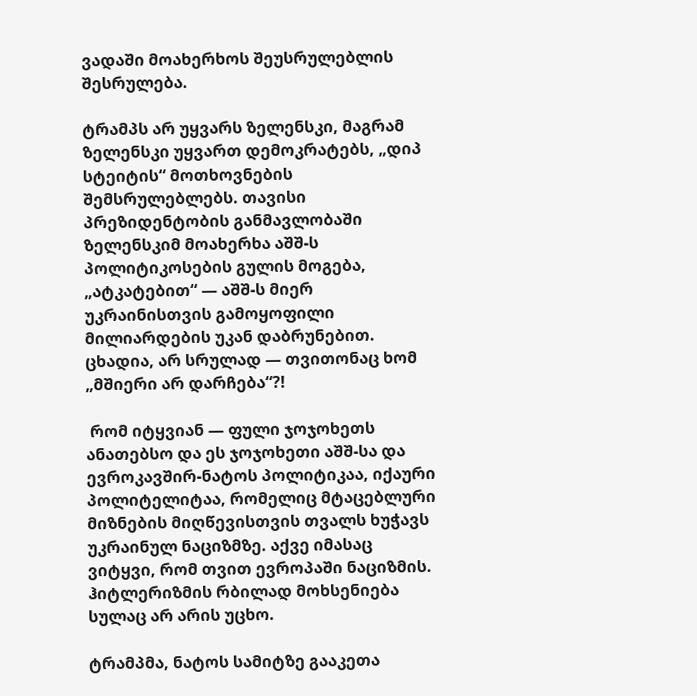ვადაში მოახერხოს შეუსრულებლის შესრულება.

ტრამპს არ უყვარს ზელენსკი, მაგრამ ზელენსკი უყვართ დემოკრატებს, „დიპ სტეიტის“ მოთხოვნების შემსრულებლებს. თავისი პრეზიდენტობის განმავლობაში ზელენსკიმ მოახერხა აშშ-ს პოლიტიკოსების გულის მოგება, „ატკატებით“ — აშშ-ს მიერ უკრაინისთვის გამოყოფილი მილიარდების უკან დაბრუნებით. ცხადია, არ სრულად — თვითონაც ხომ „მშიერი არ დარჩება“?!

 რომ იტყვიან — ფული ჯოჯოხეთს ანათებსო და ეს ჯოჯოხეთი აშშ-სა და ევროკავშირ-ნატოს პოლიტიკაა, იქაური პოლიტელიტაა, რომელიც მტაცებლური მიზნების მიღწევისთვის თვალს ხუჭავს უკრაინულ ნაციზმზე. აქვე იმასაც ვიტყვი, რომ თვით ევროპაში ნაციზმის. ჰიტლერიზმის რბილად მოხსენიება სულაც არ არის უცხო.

ტრამპმა, ნატოს სამიტზე გააკეთა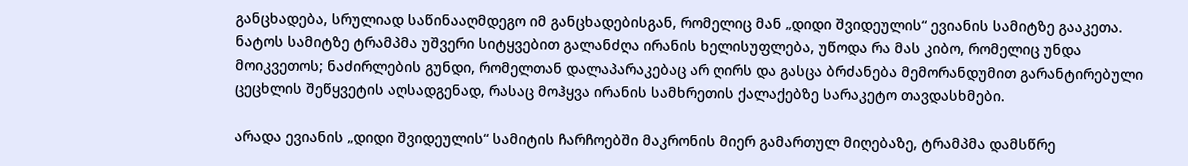განცხადება, სრულიად საწინააღმდეგო იმ განცხადებისგან, რომელიც მან „დიდი შვიდეულის“ ევიანის სამიტზე გააკეთა. ნატოს სამიტზე ტრამპმა უშვერი სიტყვებით გალანძღა ირანის ხელისუფლება, უწოდა რა მას კიბო, რომელიც უნდა მოიკვეთოს; ნაძირლების გუნდი, რომელთან დალაპარაკებაც არ ღირს და გასცა ბრძანება მემორანდუმით გარანტირებული ცეცხლის შეწყვეტის აღსადგენად, რასაც მოჰყვა ირანის სამხრეთის ქალაქებზე სარაკეტო თავდასხმები.

არადა ევიანის „დიდი შვიდეულის“ სამიტის ჩარჩოებში მაკრონის მიერ გამართულ მიღებაზე, ტრამპმა დამსწრე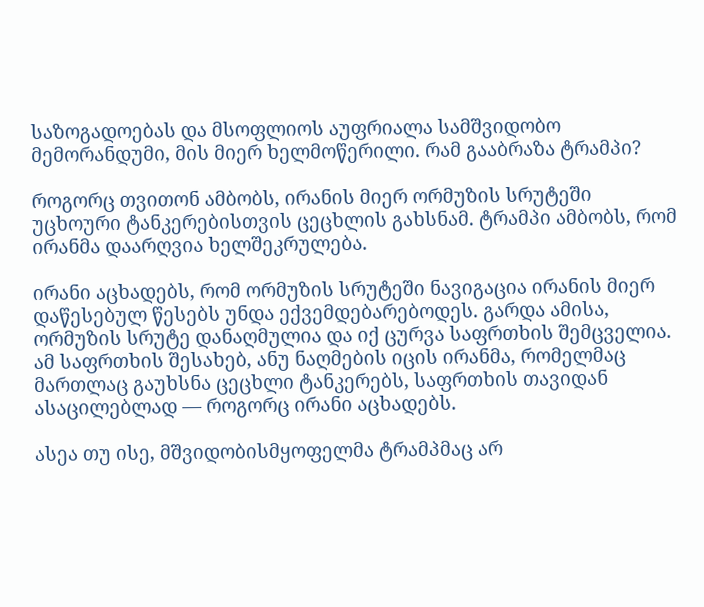საზოგადოებას და მსოფლიოს აუფრიალა სამშვიდობო მემორანდუმი, მის მიერ ხელმოწერილი. რამ გააბრაზა ტრამპი?

როგორც თვითონ ამბობს, ირანის მიერ ორმუზის სრუტეში უცხოური ტანკერებისთვის ცეცხლის გახსნამ. ტრამპი ამბობს, რომ ირანმა დაარღვია ხელშეკრულება.

ირანი აცხადებს, რომ ორმუზის სრუტეში ნავიგაცია ირანის მიერ დაწესებულ წესებს უნდა ექვემდებარებოდეს. გარდა ამისა, ორმუზის სრუტე დანაღმულია და იქ ცურვა საფრთხის შემცველია. ამ საფრთხის შესახებ, ანუ ნაღმების იცის ირანმა, რომელმაც მართლაც გაუხსნა ცეცხლი ტანკერებს, საფრთხის თავიდან ასაცილებლად — როგორც ირანი აცხადებს.

ასეა თუ ისე, მშვიდობისმყოფელმა ტრამპმაც არ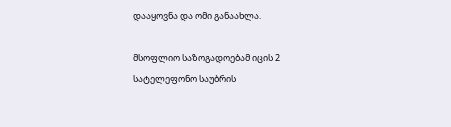დააყოვნა და ომი განაახლა.

მსოფლიო საზოგადოებამ იცის 2 სატელეფონო საუბრის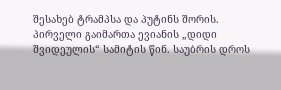შესახებ ტრამპსა და პუტინს შორის. პირველი გაიმართა ევიანის „დიდი შვიდეულის“ სამიტის წინ. საუბრის დროს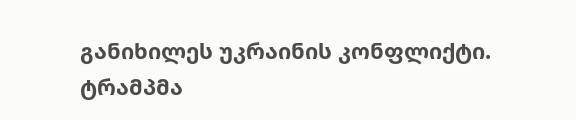განიხილეს უკრაინის კონფლიქტი. ტრამპმა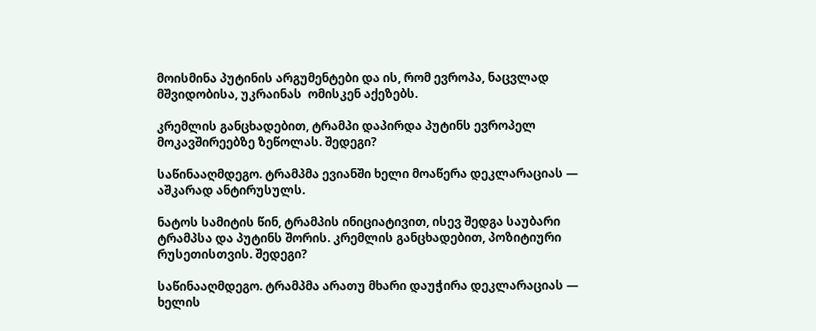მოისმინა პუტინის არგუმენტები და ის, რომ ევროპა, ნაცვლად მშვიდობისა, უკრაინას  ომისკენ აქეზებს.

კრემლის განცხადებით, ტრამპი დაპირდა პუტინს ევროპელ მოკავშირეებზე ზეწოლას. შედეგი?

საწინააღმდეგო. ტრამპმა ევიანში ხელი მოაწერა დეკლარაციას — აშკარად ანტირუსულს.

ნატოს სამიტის წინ, ტრამპის ინიციატივით, ისევ შედგა საუბარი ტრამპსა და პუტინს შორის. კრემლის განცხადებით, პოზიტიური რუსეთისთვის. შედეგი?

საწინააღმდეგო. ტრამპმა არათუ მხარი დაუჭირა დეკლარაციას — ხელის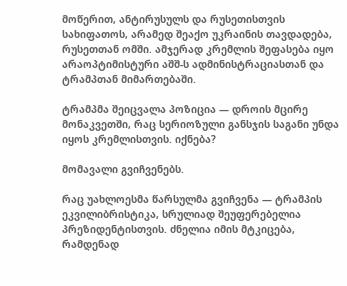მოწერით, ანტირუსულს და რუსეთისთვის სახიფათოს, არამედ შეაქო უკრაინის თავდადება, რუსეთთან ომში. ამჯერად კრემლის შეფასება იყო არაოპტიმისტური აშშ-ს ადმინისტრაციასთან და ტრამპთან მიმართებაში.

ტრამპმა შეიცვალა პოზიცია — დროის მცირე მონაკვეთში, რაც სერიოზული განსჯის საგანი უნდა იყოს კრემლისთვის. იქნება?

მომავალი გვიჩვენებს.

რაც უახლოესმა წარსულმა გვიჩვენა — ტრამპის ეკვილიბრისტიკა, სრულიად შეუფერებელია პრეზიდენტისთვის. ძნელია იმის მტკიცება, რამდენად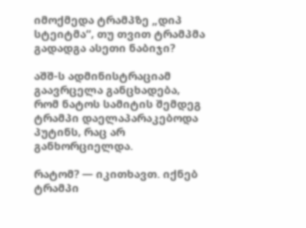იმოქმედა ტრამპზე „დიპ სტეიტმა“, თუ თვით ტრამპმა გადადგა ასეთი ნაბიჯი?

აშშ-ს ადმინისტრაციამ გაავრცელა განცხადება, რომ ნატოს სამიტის შემდეგ ტრამპი დაელაპარაკებოდა პუტინს, რაც არ განხორციელდა.

რატომ? — იკითხავთ. იქნებ ტრამპი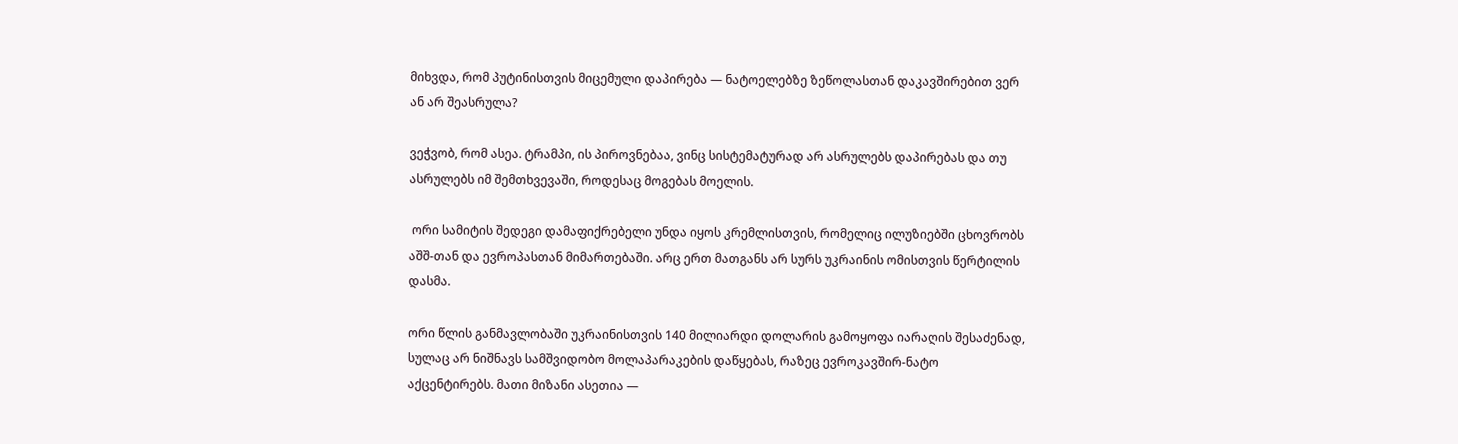მიხვდა, რომ პუტინისთვის მიცემული დაპირება — ნატოელებზე ზეწოლასთან დაკავშირებით ვერ ან არ შეასრულა?

ვეჭვობ, რომ ასეა. ტრამპი, ის პიროვნებაა, ვინც სისტემატურად არ ასრულებს დაპირებას და თუ ასრულებს იმ შემთხვევაში, როდესაც მოგებას მოელის.

 ორი სამიტის შედეგი დამაფიქრებელი უნდა იყოს კრემლისთვის, რომელიც ილუზიებში ცხოვრობს აშშ-თან და ევროპასთან მიმართებაში. არც ერთ მათგანს არ სურს უკრაინის ომისთვის წერტილის დასმა.

ორი წლის განმავლობაში უკრაინისთვის 140 მილიარდი დოლარის გამოყოფა იარაღის შესაძენად, სულაც არ ნიშნავს სამშვიდობო მოლაპარაკების დაწყებას, რაზეც ევროკავშირ-ნატო აქცენტირებს. მათი მიზანი ასეთია —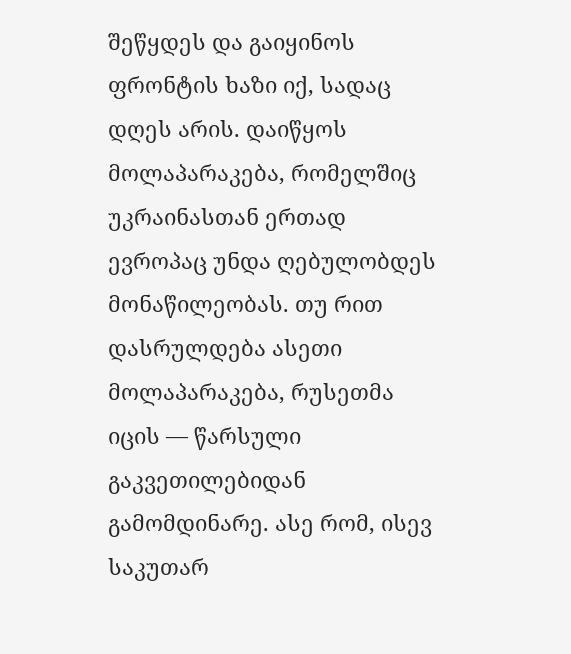შეწყდეს და გაიყინოს ფრონტის ხაზი იქ, სადაც დღეს არის. დაიწყოს მოლაპარაკება, რომელშიც უკრაინასთან ერთად ევროპაც უნდა ღებულობდეს მონაწილეობას. თუ რით დასრულდება ასეთი მოლაპარაკება, რუსეთმა იცის — წარსული გაკვეთილებიდან გამომდინარე. ასე რომ, ისევ საკუთარ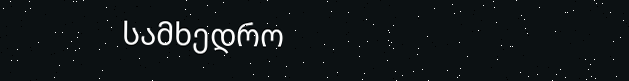სამხედრო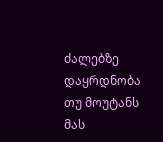ძალებზე დაყრდნობა თუ მოუტანს მას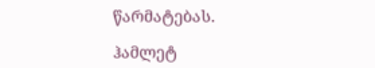წარმატებას.

ჰამლეტ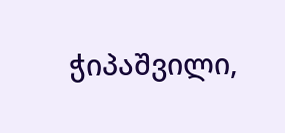ჭიპაშვილი,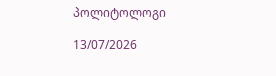პოლიტოლოგი

13/07/2026